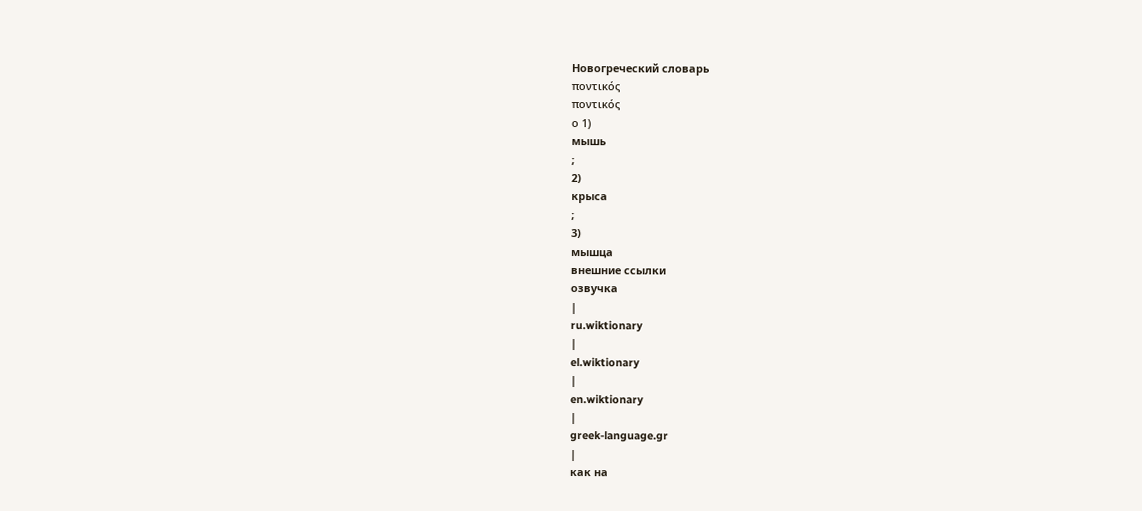Новогреческий словарь
ποντικός
ποντικός
ο 1)
мышь
;
2)
крыса
;
3)
мышца
внешние ссылки
озвучка
|
ru.wiktionary
|
el.wiktionary
|
en.wiktionary
|
greek-language.gr
|
как на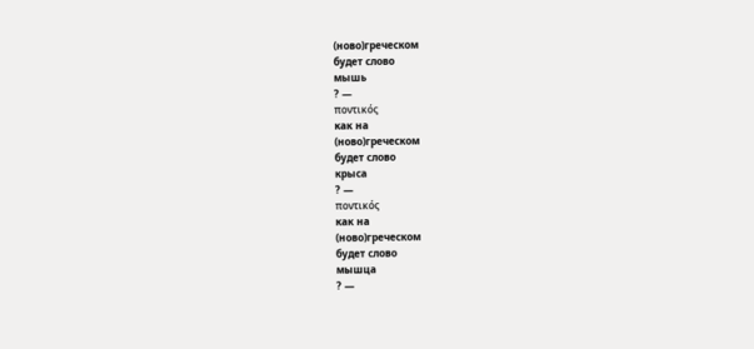(ново)греческом
будет слово
мышь
? —
ποντικός
как на
(ново)греческом
будет слово
крыса
? —
ποντικός
как на
(ново)греческом
будет слово
мышца
? —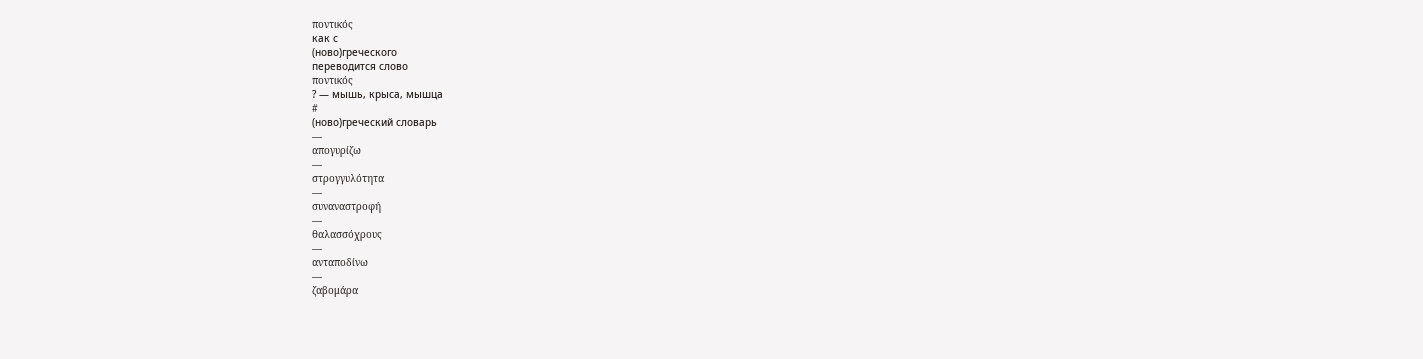ποντικός
как с
(ново)греческого
переводится слово
ποντικός
? — мышь, крыса, мышца
#
(ново)греческий словарь
—
απογυρίζω
—
στρογγυλότητα
—
συναναστροφή
—
θαλασσόχρους
—
ανταποδίνω
—
ζαβομάρα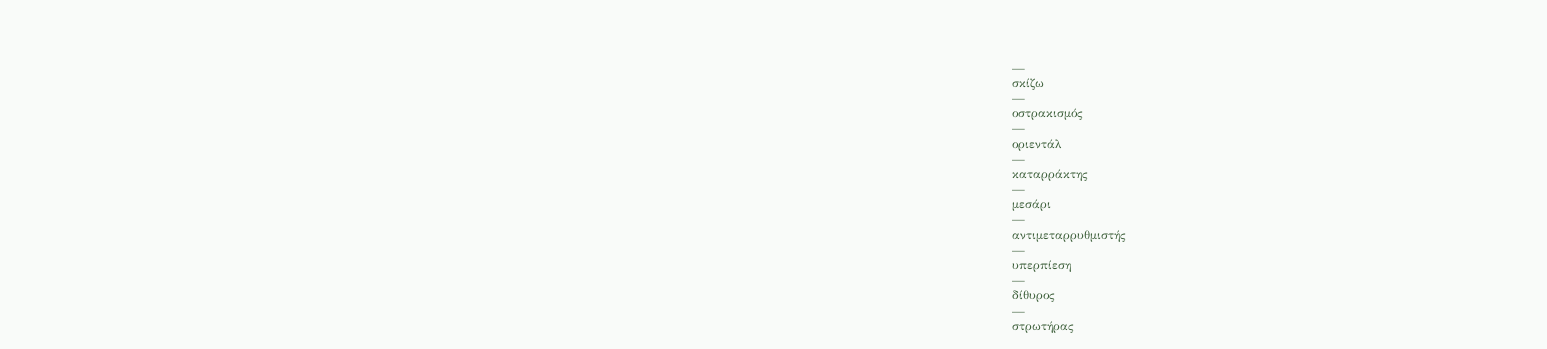—
σκίζω
—
οστρακισμός
—
οριεντάλ
—
καταρράκτης
—
μεσάρι
—
αντιμεταρρυθμιστής
—
υπερπίεση
—
δίθυρος
—
στρωτήρας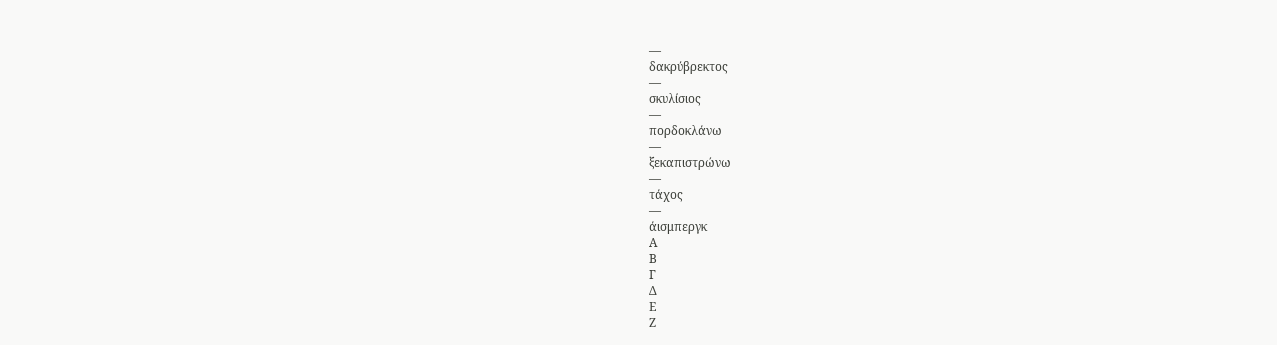—
δακρύβρεκτος
—
σκυλίσιος
—
πορδοκλάνω
—
ξεκαπιστρώνω
—
τάχος
—
άισμπεργκ
Α
Β
Γ
Δ
Ε
Ζ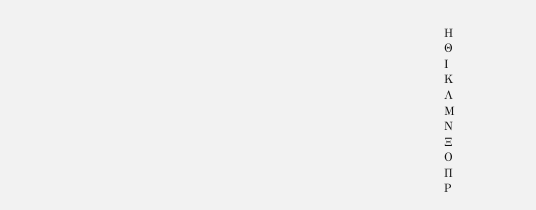Η
Θ
Ι
Κ
Λ
Μ
Ν
Ξ
Ο
Π
Ρ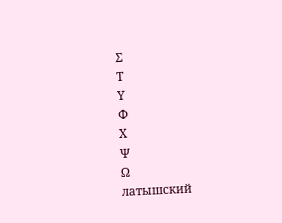Σ
Τ
Υ
Φ
Χ
Ψ
Ω
латышский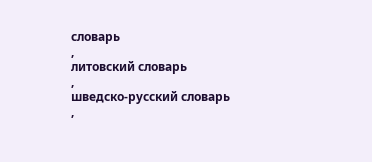словарь
,
литовский словарь
,
шведско-русский словарь
,